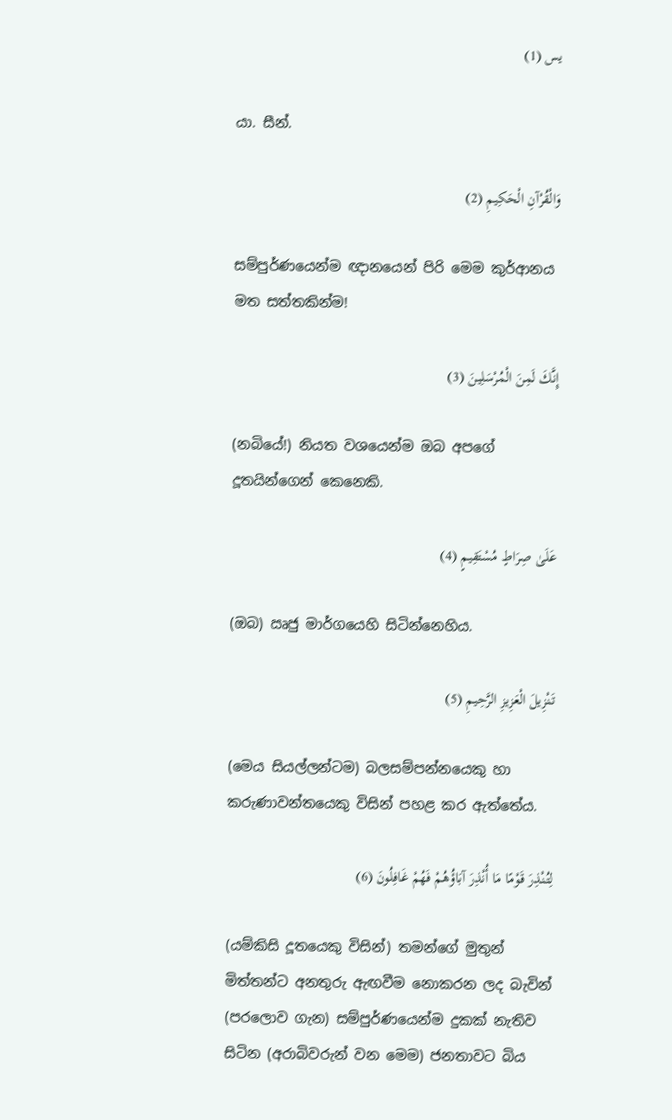يس (1)

යා. සීන්.

وَالْقُرْآنِ الْحَكِيمِ (2)

සම්පුර්ණයෙන්ම ඥානයෙන් පිරි මෙම කුර්ආනය මත සත්තකින්ම!

إِنَّكَ لَمِنَ الْمُرْسَلِينَ (3)

(නබියේ!) නියත වශයෙන්ම ඔබ අපගේ දූතයින්ගෙන් කෙනෙකි.

عَلَىٰ صِرَاطٍ مُسْتَقِيمٍ (4)

(ඔබ) ඍජු මාර්ගයෙහි සිටින්නෙහිය.

تَنْزِيلَ الْعَزِيزِ الرَّحِيمِ (5)

(මෙය සියල්ලන්ටම) බලසම්පන්නයෙකු හා කරුණාවන්තයෙකු විසින් පහළ කර ඇත්තේය.

لِتُنْذِرَ قَوْمًا مَا أُنْذِرَ آبَاؤُهُمْ فَهُمْ غَافِلُونَ (6)

(යම්කිසි දූතයෙකු විසින්) තමන්ගේ මුතුන් මිත්තන්ට අනතුරු ඇඟවීම නොකරන ලද බැවින් (පරලොව ගැන) සම්පුර්ණයෙන්ම දුකක් නැතිව සිටින (අරාබිවරුන් වන මෙම) ජනතාවට බිය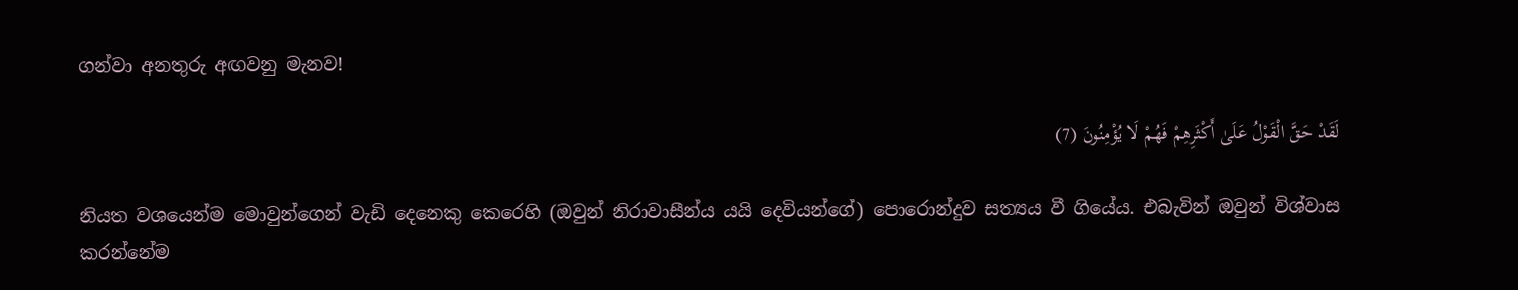ගන්වා අනතුරු අඟවනු මැනව!

لَقَدْ حَقَّ الْقَوْلُ عَلَىٰ أَكْثَرِهِمْ فَهُمْ لَا يُؤْمِنُونَ (7)

නියත වශයෙන්ම මොවුන්ගෙන් වැඩි දෙනෙකු කෙරෙහි (ඔවුන් නිරාවාසීන්ය යයි දෙවියන්ගේ) පොරොන්දුව සත්‍යය වී ගියේය. එබැවින් ඔවුන් විශ්වාස කරන්නේම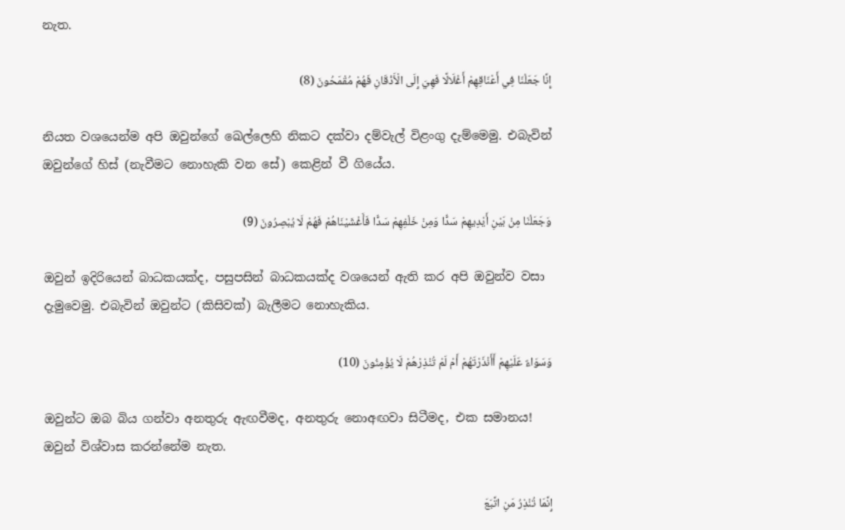නැත.

إِنَّا جَعَلْنَا فِي أَعْنَاقِهِمْ أَغْلَالًا فَهِيَ إِلَى الْأَذْقَانِ فَهُمْ مُقْمَحُونَ (8)

නියත වශයෙන්ම අපි ඔවුන්ගේ ඛෙල්ලෙහි නිකට දක්වා දම්වැල් විළංගු දැම්මෙමු. එබැවින් ඔවුන්ගේ හිස් (නැවීමට නොහැකි වන සේ) කෙළින් වී ගියේය.

وَجَعَلْنَا مِنْ بَيْنِ أَيْدِيهِمْ سَدًّا وَمِنْ خَلْفِهِمْ سَدًّا فَأَغْشَيْنَاهُمْ فَهُمْ لَا يُبْصِرُونَ (9)

ඔවුන් ඉදිරියෙන් බාධකයක්ද, පසුපසින් බාධකයක්ද වශයෙන් ඇති කර අපි ඔවුන්ව වසා දැමුවෙමු. එබැවින් ඔවුන්ට (කිසිවක්) බැලීමට නොහැකිය.

وَسَوَاءٌ عَلَيْهِمْ أَأَنْذَرْتَهُمْ أَمْ لَمْ تُنْذِرْهُمْ لَا يُؤْمِنُونَ (10)

ඔවුන්ට ඔබ බිය ගන්වා අනතුරු ඇඟවීමද, අනතුරු නොඅඟවා සිටීමද, එක සමානය! ඔවුන් විශ්වාස කරන්නේම නැත.

إِنَّمَا تُنْذِرُ مَنِ اتَّبَعَ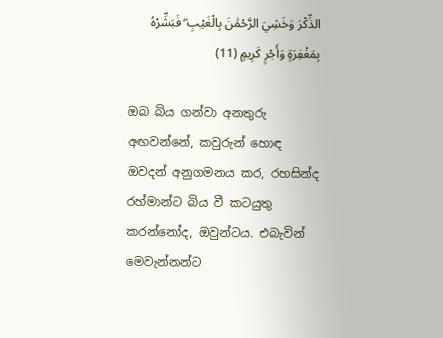الذِّكْرَ وَخَشِيَ الرَّحْمَٰنَ بِالْغَيْبِ ۖ فَبَشِّرْهُ بِمَغْفِرَةٍ وَأَجْرٍ كَرِيمٍ (11)

ඔබ බිය ගන්වා අනතුරු අඟවන්නේ, කවුරුන් හොඳ ඔවදන් අනුගමනය කර, රහසින්ද රහ්මාන්ට බිය වී කටයුතු කරන්නෝද, ඔවුන්ටය. එබැවින් මෙවැන්නන්ට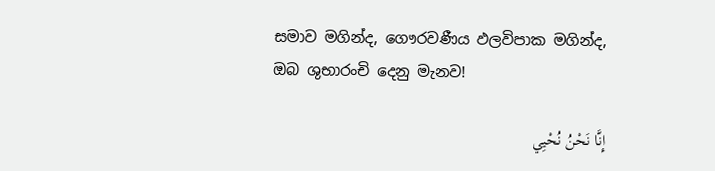සමාව මගින්ද, ගෞරවණීය ඵලවිපාක මගින්ද, ඔබ ශුභාරංචි දෙනු මැනව!

إِنَّا نَحْنُ نُحْيِي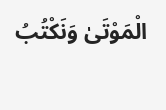الْمَوْتَىٰ وَنَكْتُبُ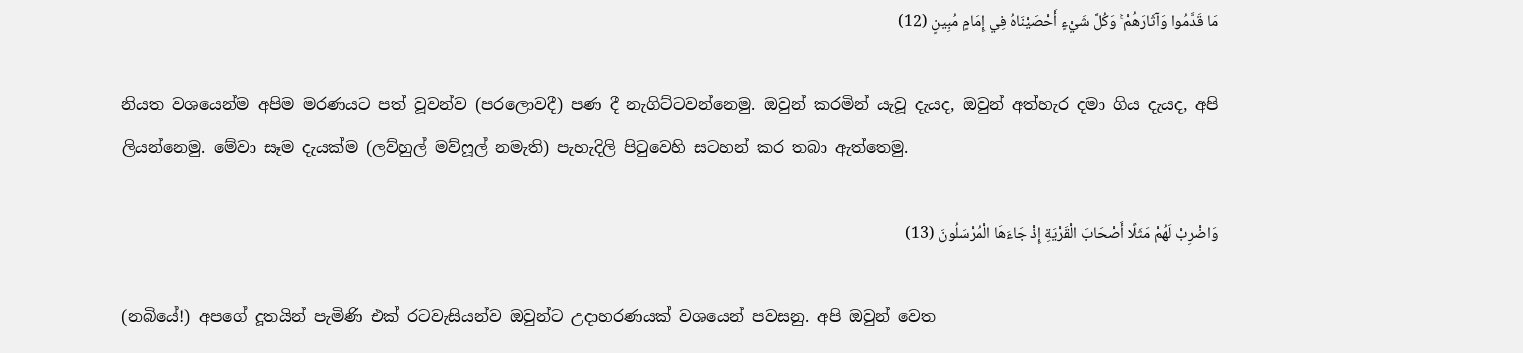مَا قَدَّمُوا وَآثَارَهُمْ ۚ وَكُلَّ شَيْءٍ أَحْصَيْنَاهُ فِي إِمَامٍ مُبِينٍ (12)

නියත වශයෙන්ම අපිම මරණයට පත් වූවන්ව (පරලොවදී) පණ දී නැගිට්ටවන්නෙමු. ඔවුන් කරමින් යැවූ දැයද, ඔවුන් අත්හැර දමා ගිය දැයද, අපි ලියන්නෙමු. මේවා සෑම දැයක්ම (ලව්හුල් මව්ෆූල් නමැති) පැහැදිලි පිටුවෙහි සටහන් කර තබා ඇත්තෙමු.

وَاضْرِبْ لَهُمْ مَثَلًا أَصْحَابَ الْقَرْيَةِ إِذْ جَاءَهَا الْمُرْسَلُونَ (13)

(නබියේ!) අපගේ දූතයින් පැමිණි එක් රටවැසියන්ව ඔවුන්ට උදාහරණයක් වශයෙන් පවසනු. අපි ඔවුන් වෙත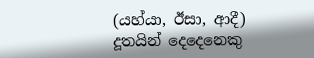(යහ්යා, ඊසා, ආදී) දූතයින් දෙදෙනෙකු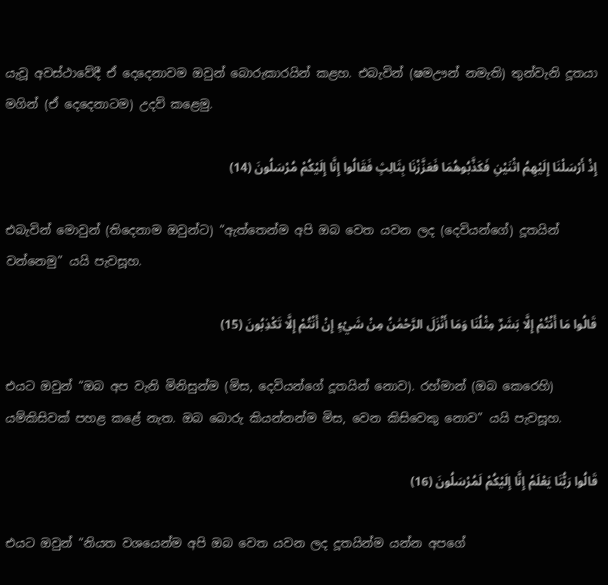යැවූ අවස්ථාවේදී ඒ දෙදෙනාවම ඔවුන් බොරුකාරයින් කළහ. එබැවින් (ෂමඌන් නමැති) තුන්වැනි දූතයා මගින් (ඒ දෙදෙනාටම) උදව් කළෙමු.

إِذْ أَرْسَلْنَا إِلَيْهِمُ اثْنَيْنِ فَكَذَّبُوهُمَا فَعَزَّزْنَا بِثَالِثٍ فَقَالُوا إِنَّا إِلَيْكُمْ مُرْسَلُونَ (14)

එබැවින් මොවුන් (තිදෙනාම ඔවුන්ට) “ඇත්තෙන්ම අපි ඔබ වෙත යවන ලද (දෙවියන්ගේ) දූතයින් වන්නෙමු” යයි පැවසූහ.

قَالُوا مَا أَنْتُمْ إِلَّا بَشَرٌ مِثْلُنَا وَمَا أَنْزَلَ الرَّحْمَٰنُ مِنْ شَيْءٍ إِنْ أَنْتُمْ إِلَّا تَكْذِبُونَ (15)

එයට ඔවුන් “ඔබ අප වැනි මිනිසුන්ම (මිස, දෙවියන්ගේ දූතයින් නොව). රහ්මාන් (ඔබ කෙරෙහි) යම්කිසිවක් පහළ කළේ නැත. ඔබ බොරු කියන්නන්ම මිස, වෙන කිසිවෙකු නොව” යයි පැවසූහ.

قَالُوا رَبُّنَا يَعْلَمُ إِنَّا إِلَيْكُمْ لَمُرْسَلُونَ (16)

එයට ඔවුන් “නියත වශයෙන්ම අපි ඔබ වෙත යවන ලද දූතයින්ම යන්න අපගේ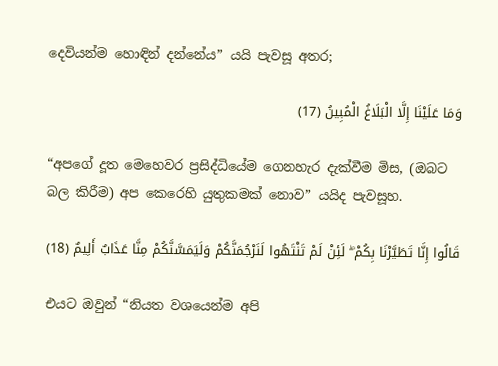දෙවියන්ම හොඳින් දන්නේය” යයි පැවසූ අතර;

وَمَا عَلَيْنَا إِلَّا الْبَلَاغُ الْمُبِينُ (17)

“අපගේ දූත මෙහෙවර ප්‍රසිද්ධියේම ගෙනහැර දැක්වීම මිස, (ඔබට බල කිරීම) අප කෙරෙහි යුතුකමක් නොව” යයිද පැවසූහ.

قَالُوا إِنَّا تَطَيَّرْنَا بِكُمْ ۖ لَئِنْ لَمْ تَنْتَهُوا لَنَرْجُمَنَّكُمْ وَلَيَمَسَّنَّكُمْ مِنَّا عَذَابٌ أَلِيمٌ (18)

එයට ඔවුන් “නියත වශයෙන්ම අපි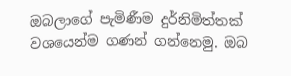ඔබලාගේ පැමිණීම දුර්නිමිත්තක් වශයෙන්ම ගණන් ගන්නෙමු. ඔබ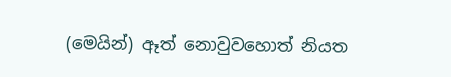(මෙයින්) ඈත් නොවුවහොත් නියත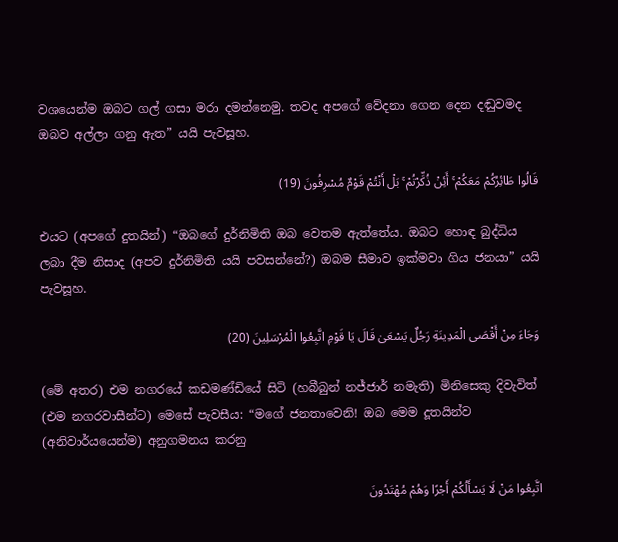වශයෙන්ම ඔබට ගල් ගසා මරා දමන්නෙමු. තවද අපගේ වේදනා ගෙන දෙන දඬුවමද ඔබව අල්ලා ගනු ඇත” යයි පැවසූහ.

قَالُوا طَائِرُكُمْ مَعَكُمْ ۚ أَئِنْ ذُكِّرْتُمْ ۚ بَلْ أَنْتُمْ قَوْمٌ مُسْرِفُونَ (19)

එයට (අපගේ දුතයින්) “ඔබගේ දුර්නිමිති ඔබ වෙතම ඇත්තේය. ඔබට හොඳ බුද්ධිය ලබා දීම නිසාද (අපව දුර්නිමිති යයි පවසන්නේ?) ඔබම සීමාව ඉක්මවා ගිය ජනයා” යයි පැවසූහ.

وَجَاءَ مِنْ أَقْصَى الْمَدِينَةِ رَجُلٌ يَسْعَىٰ قَالَ يَا قَوْمِ اتَّبِعُوا الْمُرْسَلِينَ (20)

(මේ අතර) එම නගරයේ කඩමණ්ඩියේ සිටි (හබීබුන් නජ්ජාර් නමැති) මිනිසෙකු දිවැවිත් (එම නගරවාසීන්ට) මෙසේ පැවසීය: “මගේ ජනතාවෙනි! ඔබ මෙම දූතයින්ව (අනිවාර්යයෙන්ම) අනුගමනය කරනු

اتَّبِعُوا مَنْ لَا يَسْأَلُكُمْ أَجْرًا وَهُمْ مُهْتَدُونَ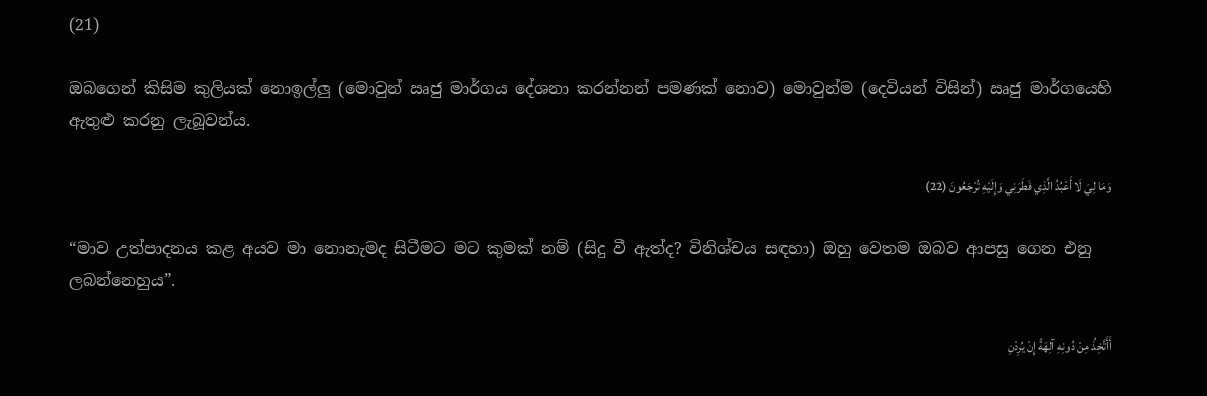(21)

ඔබගෙන් කිසිම කුලියක් නොඉල්ලු (මොවුන් ඍජු මාර්ගය දේශනා කරන්නන් පමණක් නොව) මොවුන්ම (දෙවියන් විසින්) ඍජු මාර්ගයෙහි ඇතුළු කරනු ලැබූවන්ය.

وَمَا لِيَ لَا أَعْبُدُ الَّذِي فَطَرَنِي وَإِلَيْهِ تُرْجَعُونَ (22)

“මාව උත්පාදනය කළ අයව මා නොනැමද සිටීමට මට කුමක් නම් (සිදු වී ඇත්ද? විනිශ්චය සඳහා) ඔහු වෙතම ඔබව ආපසු ගෙන එනු ලබන්නෙහුය”.

أَأَتَّخِذُ مِنْ دُونِهِ آلِهَةً إِنْ يُرِدْنِ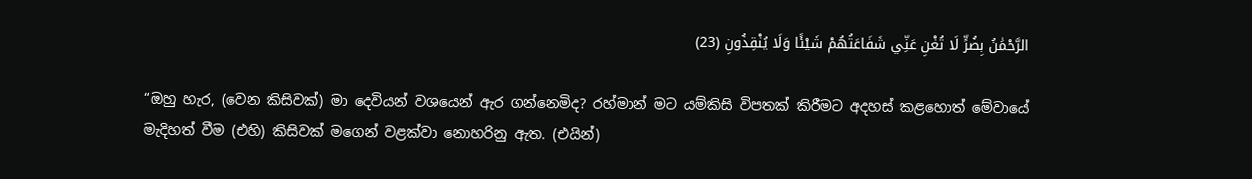الرَّحْمَٰنُ بِضُرٍّ لَا تُغْنِ عَنِّي شَفَاعَتُهُمْ شَيْئًا وَلَا يُنْقِذُونِ (23)

“ඔහු හැර, (වෙන කිසිවක්) මා දෙවියන් වශයෙන් ඇර ගන්නෙමිද? රහ්මාන් මට යම්කිසි විපතක් කිරීමට අදහස් කළහොත් මේවායේ මැදිහත් වීම (එහි) කිසිවක් මගෙන් වළක්වා නොහරිනු ඇත. (එයින්)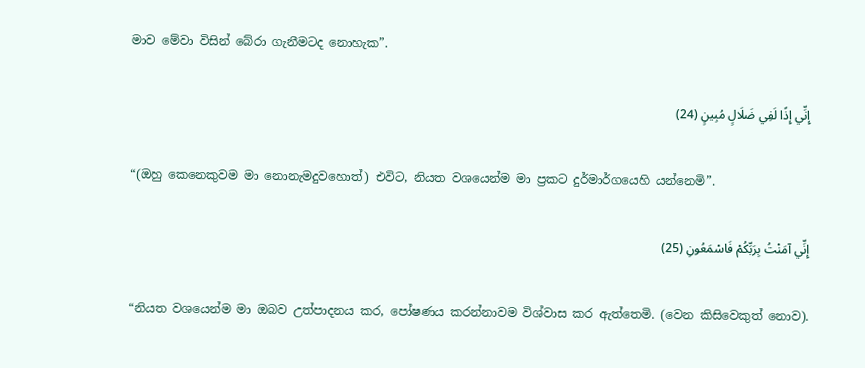මාව මේවා විසින් බේරා ගැනීමටද නොහැක”.

إِنِّي إِذًا لَفِي ضَلَالٍ مُبِينٍ (24)

“(ඔහු කෙනෙකුවම මා නොනැමදුවහොත්) එවිට, නියත වශයෙන්ම මා ප්‍රකට දුර්මාර්ගයෙහි යන්නෙමි”.

إِنِّي آمَنْتُ بِرَبِّكُمْ فَاسْمَعُونِ (25)

“නියත වශයෙන්ම මා ඔබව උත්පාදනය කර, පෝෂණය කරන්නාවම විශ්වාස කර ඇත්තෙමි. (වෙන කිසිවෙකුත් නොව).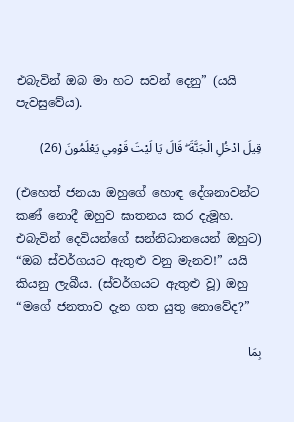එබැවින් ඔබ මා හට සවන් දෙනු” (යයි පැවසුවේය).

قِيلَ ادْخُلِ الْجَنَّةَ ۖ قَالَ يَا لَيْتَ قَوْمِي يَعْلَمُونَ (26)

(එහෙත් ජනයා ඔහුගේ හොඳ දේශනාවන්ට කණ් නොදී ඔහුව ඝාතනය කර දැමූහ. එබැවින් දෙවියන්ගේ සන්නිධානයෙන් ඔහුට) “ඔබ ස්වර්ගයට ඇතුළු වනු මැනව!” යයි කියනු ලැබීය. (ස්වර්ගයට ඇතුළු වූ) ඔහු “මගේ ජනතාව දැන ගත යුතු නොවේද?”

بِمَا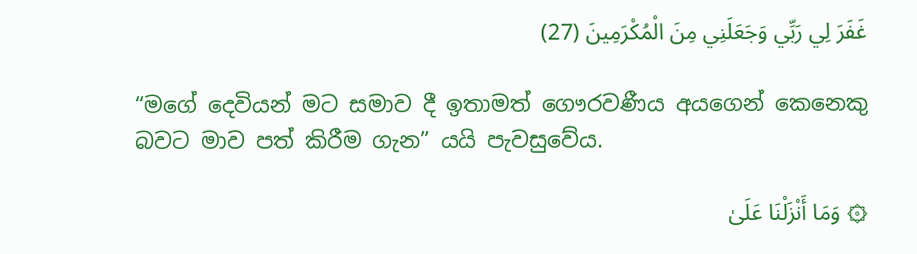غَفَرَ لِي رَبِّي وَجَعَلَنِي مِنَ الْمُكْرَمِينَ (27)

“මගේ දෙවියන් මට සමාව දී ඉතාමත් ගෞරවණීය අයගෙන් කෙනෙකු බවට මාව පත් කිරීම ගැන” යයි පැවසුවේය.

۞ وَمَا أَنْزَلْنَا عَلَىٰ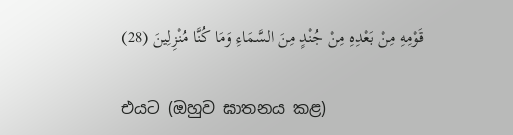قَوْمِهِ مِنْ بَعْدِهِ مِنْ جُنْدٍ مِنَ السَّمَاءِ وَمَا كُنَّا مُنْزِلِينَ (28)

එයට (ඔහුව ඝාතනය කළ)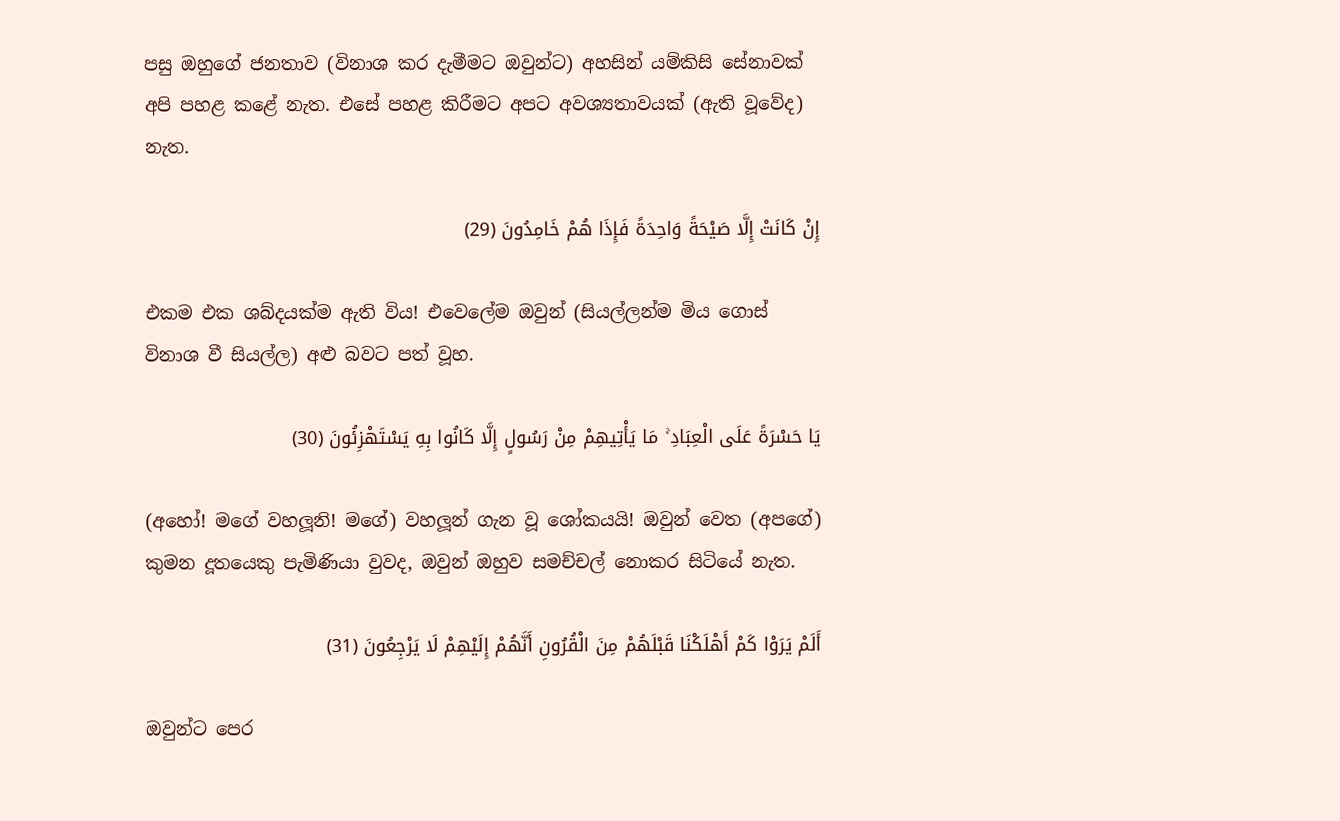පසු ඔහුගේ ජනතාව (විනාශ කර දැමීමට ඔවුන්ට) අහසින් යම්කිසි සේනාවක් අපි පහළ කළේ නැත. එසේ පහළ කිරීමට අපට අවශ්‍යතාවයක් (ඇති වූවේද) නැත.

إِنْ كَانَتْ إِلَّا صَيْحَةً وَاحِدَةً فَإِذَا هُمْ خَامِدُونَ (29)

එකම එක ශබ්දයක්ම ඇති විය! එවෙලේම ඔවුන් (සියල්ලන්ම මිය ගොස් විනාශ වී සියල්ල) අළු බවට පත් වූහ.

يَا حَسْرَةً عَلَى الْعِبَادِ ۚ مَا يَأْتِيهِمْ مِنْ رَسُولٍ إِلَّا كَانُوا بِهِ يَسْتَهْزِئُونَ (30)

(අහෝ! මගේ වහලූනි! මගේ) වහලූන් ගැන වූ ශෝකයයි! ඔවුන් වෙත (අපගේ) කුමන දූතයෙකු පැමිණියා වුවද, ඔවුන් ඔහුව සමච්චල් නොකර සිටියේ නැත.

أَلَمْ يَرَوْا كَمْ أَهْلَكْنَا قَبْلَهُمْ مِنَ الْقُرُونِ أَنَّهُمْ إِلَيْهِمْ لَا يَرْجِعُونَ (31)

ඔවුන්ට පෙර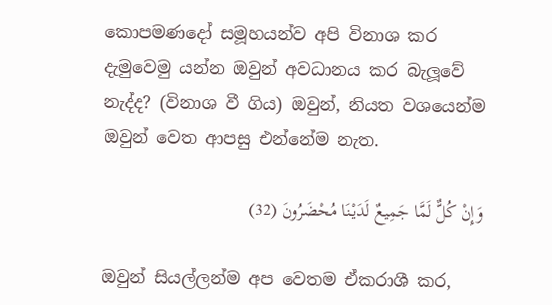කොපමණදෝ සමූහයන්ව අපි විනාශ කර දැමුවෙමු යන්න ඔවුන් අවධානය කර බැලූවේ නැද්ද? (විනාශ වී ගිය) ඔවුන්, නියත වශයෙන්ම ඔවුන් වෙත ආපසු එන්නේම නැත.

وَإِنْ كُلٌّ لَمَّا جَمِيعٌ لَدَيْنَا مُحْضَرُونَ (32)

ඔවුන් සියල්ලන්ම අප වෙතම ඒකරාශී කර,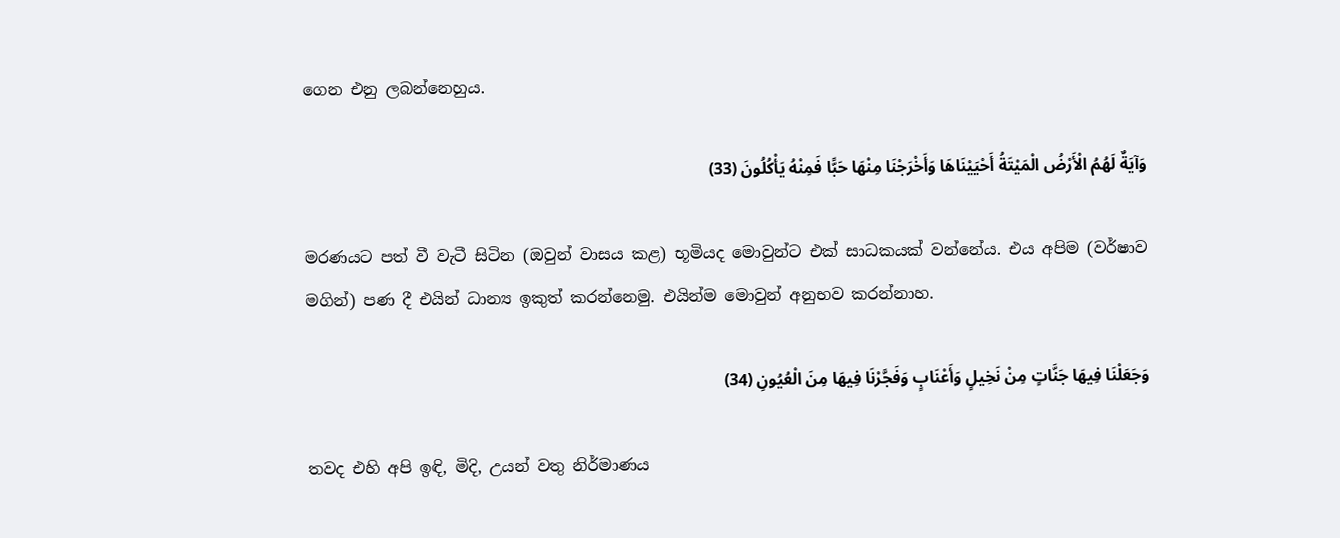ගෙන එනු ලබන්නෙහුය.

وَآيَةٌ لَهُمُ الْأَرْضُ الْمَيْتَةُ أَحْيَيْنَاهَا وَأَخْرَجْنَا مِنْهَا حَبًّا فَمِنْهُ يَأْكُلُونَ (33)

මරණයට පත් වී වැටී සිටින (ඔවුන් වාසය කළ) භූමියද මොවුන්ට එක් සාධකයක් වන්නේය. එය අපිම (වර්ෂාව මගින්) පණ දී එයින් ධාන්‍ය ඉකුත් කරන්නෙමු. එයින්ම මොවුන් අනුභව කරන්නාහ.

وَجَعَلْنَا فِيهَا جَنَّاتٍ مِنْ نَخِيلٍ وَأَعْنَابٍ وَفَجَّرْنَا فِيهَا مِنَ الْعُيُونِ (34)

තවද එහි අපි ඉඳි, මිදි, උයන් වතු නිර්මාණය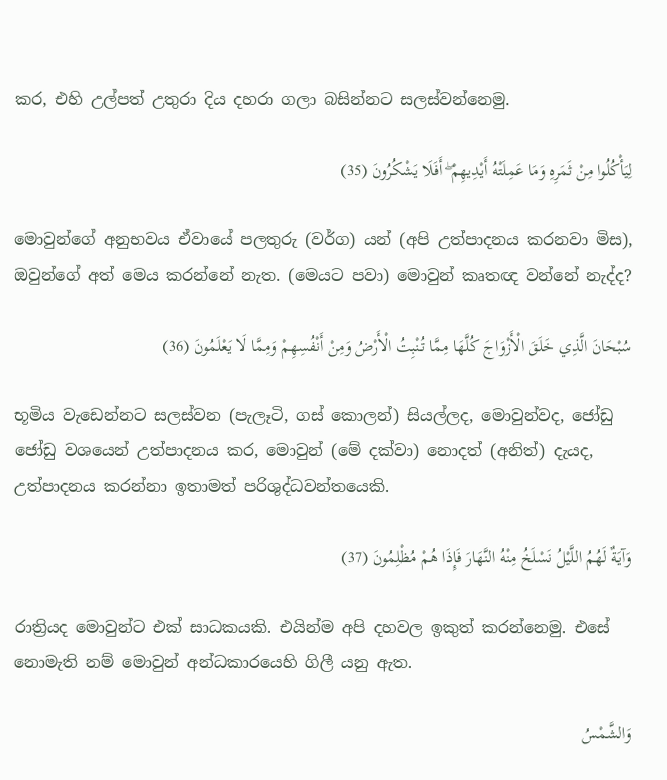කර, එහි උල්පත් උතුරා දිය දහරා ගලා බසින්නට සලස්වන්නෙමු.

لِيَأْكُلُوا مِنْ ثَمَرِهِ وَمَا عَمِلَتْهُ أَيْدِيهِمْ ۖ أَفَلَا يَشْكُرُونَ (35)

මොවුන්ගේ අනුභවය ඒවායේ පලතුරු (වර්ග) යන් (අපි උත්පාදනය කරනවා මිස), ඔවුන්ගේ අත් මෙය කරන්නේ නැත. (මෙයට පවා) මොවුන් කෘතඥ වන්නේ නැද්ද?

سُبْحَانَ الَّذِي خَلَقَ الْأَزْوَاجَ كُلَّهَا مِمَّا تُنْبِتُ الْأَرْضُ وَمِنْ أَنْفُسِهِمْ وَمِمَّا لَا يَعْلَمُونَ (36)

භූමිය වැඩෙන්නට සලස්වන (පැලෑටි, ගස් කොලන්) සියල්ලද, මොවුන්වද, ජෝඩු ජෝඩු වශයෙන් උත්පාදනය කර, මොවුන් (මේ දක්වා) නොදත් (අනිත්) දැයද, උත්පාදනය කරන්නා ඉතාමත් පරිශුද්ධවන්තයෙකි.

وَآيَةٌ لَهُمُ اللَّيْلُ نَسْلَخُ مِنْهُ النَّهَارَ فَإِذَا هُمْ مُظْلِمُونَ (37)

රාත්‍රියද මොවුන්ට එක් සාධකයකි. එයින්ම අපි දහවල ඉකුත් කරන්නෙමු. එසේ නොමැති නම් මොවුන් අන්ධකාරයෙහි ගිලී යනු ඇත.

وَالشَّمْسُ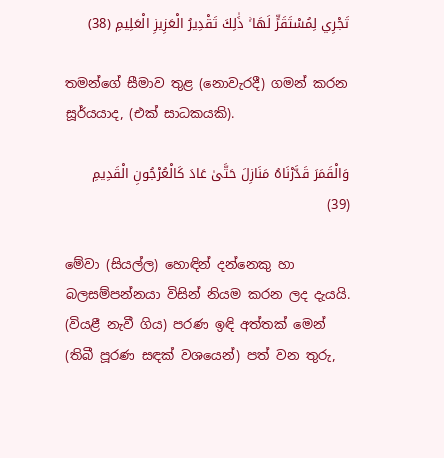تَجْرِي لِمُسْتَقَرٍّ لَهَا ۚ ذَٰلِكَ تَقْدِيرُ الْعَزِيزِ الْعَلِيمِ (38)

තමන්ගේ සීමාව තුළ (නොවැරදී) ගමන් කරන සූර්යයාද, (එක් සාධකයකි).

وَالْقَمَرَ قَدَّرْنَاهُ مَنَازِلَ حَتَّىٰ عَادَ كَالْعُرْجُونِ الْقَدِيمِ (39)

මේවා (සියල්ල) හොඳින් දන්නෙකු හා බලසම්පන්නයා විසින් නියම කරන ලද දැයයි. (වියළී නැවී ගිය) පරණ ඉඳි අත්තක් මෙන් (තිබී පූරණ සඳක් වශයෙන්) පත් වන තුරු,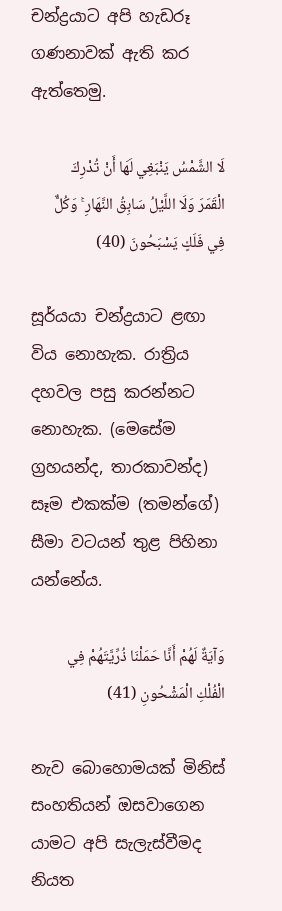චන්ද්‍රයාට අපි හැඩරූ ගණනාවක් ඇති කර ඇත්තෙමු.

لَا الشَّمْسُ يَنْبَغِي لَهَا أَنْ تُدْرِكَ الْقَمَرَ وَلَا اللَّيْلُ سَابِقُ النَّهَارِ ۚ وَكُلٌّ فِي فَلَكٍ يَسْبَحُونَ (40)

සූර්යයා චන්ද්‍රයාට ළඟා විය නොහැක. රාත්‍රිය දහවල පසු කරන්නට නොහැක. (මෙසේම ග්‍රහයන්ද, තාරකාවන්ද) සෑම එකක්ම (තමන්ගේ) සීමා වටයන් තුළ පිහිනා යන්නේය.

وَآيَةٌ لَهُمْ أَنَّا حَمَلْنَا ذُرِّيَّتَهُمْ فِي الْفُلْكِ الْمَشْحُونِ (41)

නැව බොහොමයක් මිනිස් සංහතියන් ඔසවාගෙන යාමට අපි සැලැස්වීමද නියත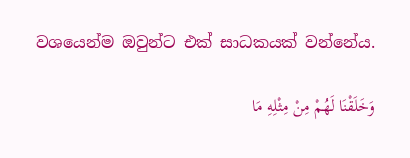වශයෙන්ම ඔවුන්ට එක් සාධකයක් වන්නේය.

وَخَلَقْنَا لَهُمْ مِنْ مِثْلِهِ مَا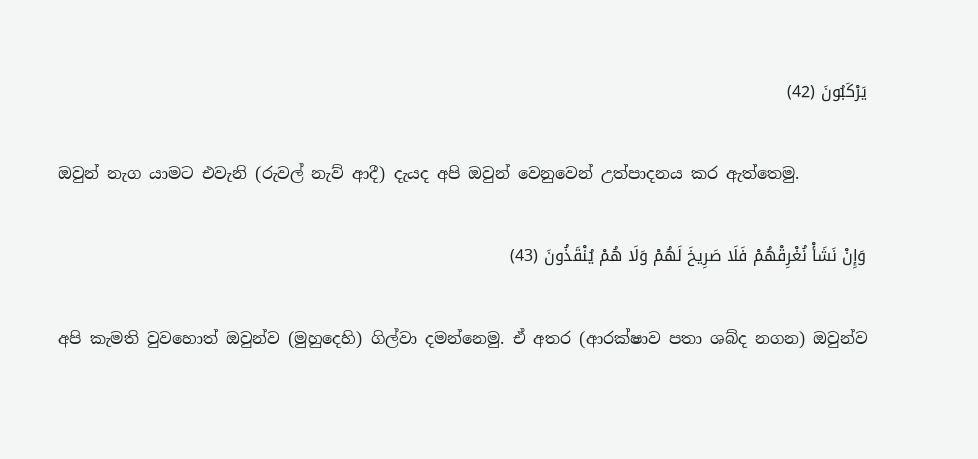يَرْكَبُونَ (42)

ඔවුන් නැග යාමට එවැනි (රුවල් නැව් ආදී) දැයද අපි ඔවුන් වෙනුවෙන් උත්පාදනය කර ඇත්තෙමු.

وَإِنْ نَشَأْ نُغْرِقْهُمْ فَلَا صَرِيخَ لَهُمْ وَلَا هُمْ يُنْقَذُونَ (43)

අපි කැමති වුවහොත් ඔවුන්ව (මුහුදෙහි) ගිල්වා දමන්නෙමු. ඒ අතර (ආරක්ෂාව පතා ශබ්ද නගන) ඔවුන්ව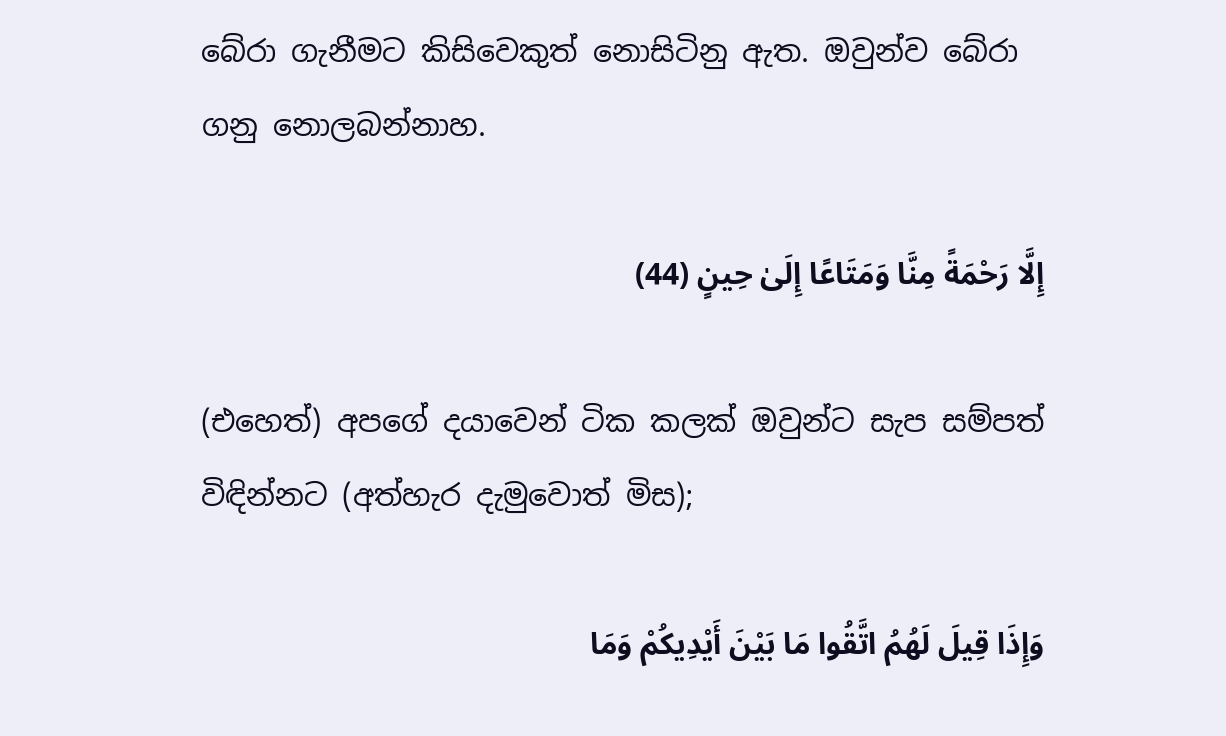බේරා ගැනීමට කිසිවෙකුත් නොසිටිනු ඇත. ඔවුන්ව බේරා ගනු නොලබන්නාහ.

إِلَّا رَحْمَةً مِنَّا وَمَتَاعًا إِلَىٰ حِينٍ (44)

(එහෙත්) අපගේ දයාවෙන් ටික කලක් ඔවුන්ට සැප සම්පත් විඳින්නට (අත්හැර දැමුවොත් මිස);

وَإِذَا قِيلَ لَهُمُ اتَّقُوا مَا بَيْنَ أَيْدِيكُمْ وَمَا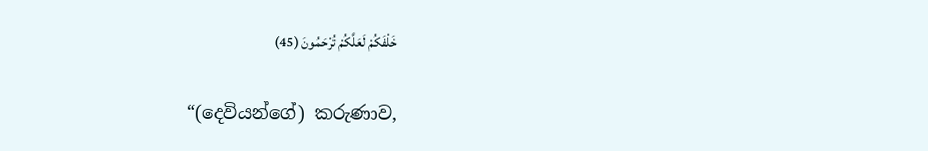خَلْفَكُمْ لَعَلَّكُمْ تُرْحَمُونَ (45)

“(දෙවියන්ගේ) කරුණාව,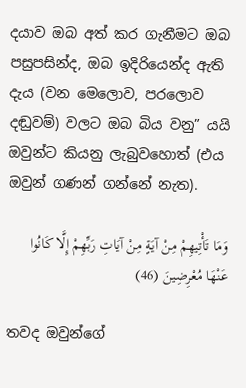දයාව ඔබ අත් කර ගැනීමට ඔබ පසුපසින්ද, ඔබ ඉදිරියෙන්ද ඇති දැය (වන මෙලොව, පරලොව දඬුවම්) වලට ඔබ බිය වනු” යයි ඔවුන්ට කියනු ලැබුවහොත් (එය ඔවුන් ගණන් ගන්නේ නැත).

وَمَا تَأْتِيهِمْ مِنْ آيَةٍ مِنْ آيَاتِ رَبِّهِمْ إِلَّا كَانُوا عَنْهَا مُعْرِضِينَ (46)

තවද ඔවුන්ගේ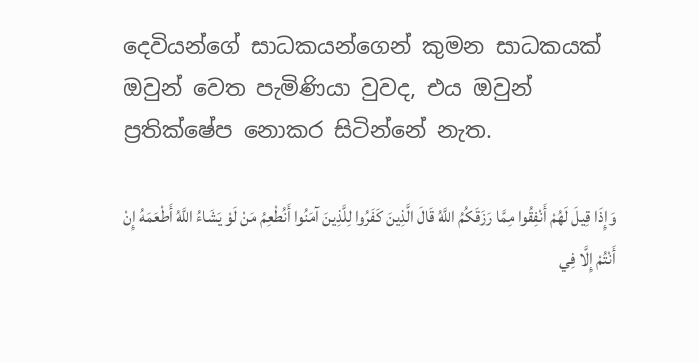දෙවියන්ගේ සාධකයන්ගෙන් කුමන සාධකයක් ඔවුන් වෙත පැමිණියා වුවද, එය ඔවුන් ප්‍රතික්ෂේප නොකර සිටින්නේ නැත.

وَإِذَا قِيلَ لَهُمْ أَنْفِقُوا مِمَّا رَزَقَكُمُ اللَّهُ قَالَ الَّذِينَ كَفَرُوا لِلَّذِينَ آمَنُوا أَنُطْعِمُ مَنْ لَوْ يَشَاءُ اللَّهُ أَطْعَمَهُ إِنْ أَنْتُمْ إِلَّا فِي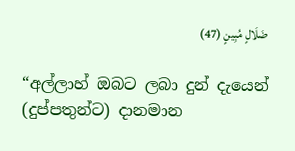ضَلَالٍ مُبِينٍ (47)

“අල්ලාහ් ඔබට ලබා දුන් දැයෙන් (දුප්පතුන්ට) දානමාන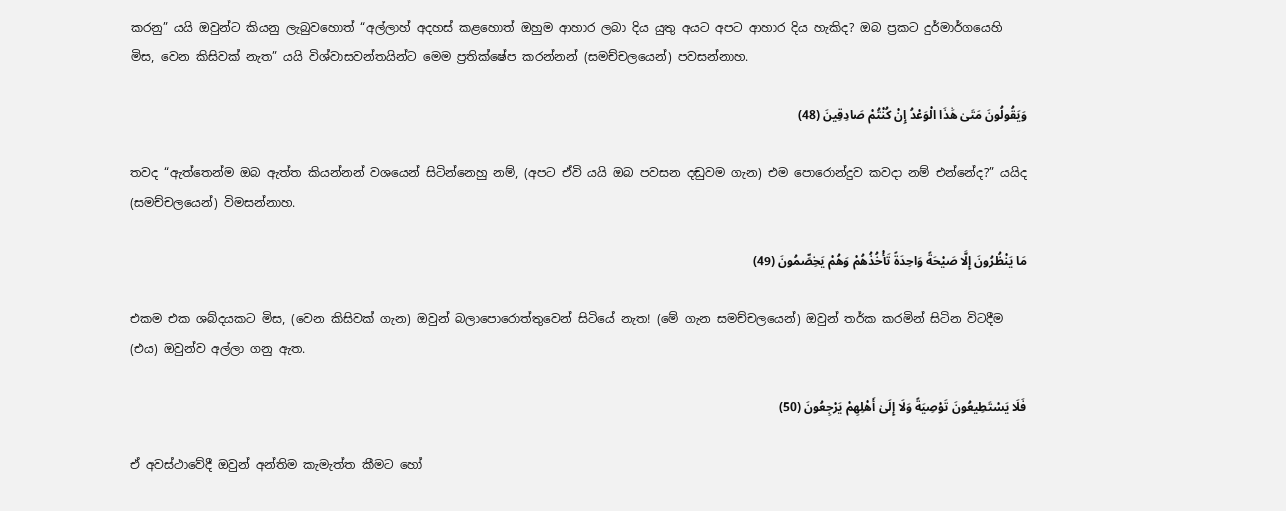කරනු” යයි ඔවුන්ට කියනු ලැබුවහොත් “අල්ලාහ් අදහස් කළහොත් ඔහුම ආහාර ලබා දිය යුතු අයට අපට ආහාර දිය හැකිද? ඔබ ප්‍රකට දුර්මාර්ගයෙහි මිස, වෙන කිසිවක් නැත” යයි විශ්වාසවන්තයින්ට මෙම ප්‍රතික්ෂේප කරන්නන් (සමච්චලයෙන්) පවසන්නාහ.

وَيَقُولُونَ مَتَىٰ هَٰذَا الْوَعْدُ إِنْ كُنْتُمْ صَادِقِينَ (48)

තවද “ඇත්තෙන්ම ඔබ ඇත්ත කියන්නන් වශයෙන් සිටින්නෙහු නම්, (අපට ඒවි යයි ඔබ පවසන දඬුවම ගැන) එම පොරොන්දුව කවදා නම් එන්නේද?” යයිද (සමච්චලයෙන්) විමසන්නාහ.

مَا يَنْظُرُونَ إِلَّا صَيْحَةً وَاحِدَةً تَأْخُذُهُمْ وَهُمْ يَخِصِّمُونَ (49)

එකම එක ශබ්දයකට මිස, (වෙන කිසිවක් ගැන) ඔවුන් බලාපොරොත්තුවෙන් සිටියේ නැත! (මේ ගැන සමච්චලයෙන්) ඔවුන් තර්ක කරමින් සිටින විටදීම (එය) ඔවුන්ව අල්ලා ගනු ඇත.

فَلَا يَسْتَطِيعُونَ تَوْصِيَةً وَلَا إِلَىٰ أَهْلِهِمْ يَرْجِعُونَ (50)

ඒ අවස්ථාවේදී ඔවුන් අන්තිම කැමැත්ත කීමට හෝ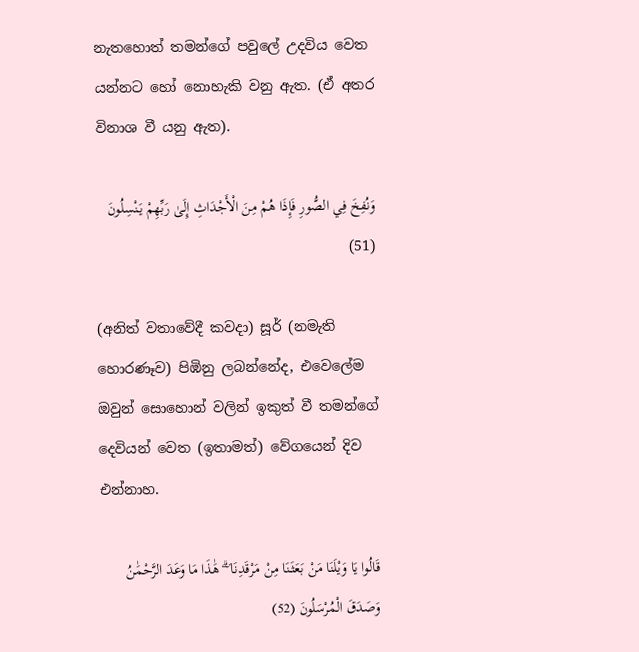නැතහොත් තමන්ගේ පවුලේ උදවිය වෙත යන්නට හෝ නොහැකි වනු ඇත. (ඒ අතර විනාශ වී යනු ඇත).

وَنُفِخَ فِي الصُّورِ فَإِذَا هُمْ مِنَ الْأَجْدَاثِ إِلَىٰ رَبِّهِمْ يَنْسِلُونَ (51)

(අනිත් වතාවේදී කවදා) සූර් (නමැති හොරණෑව) පිඹිනු ලබන්නේද, එවෙලේම ඔවුන් සොහොන් වලින් ඉකුත් වී තමන්ගේ දෙවියන් වෙත (ඉතාමත්) වේගයෙන් දිව එන්නාහ.

قَالُوا يَا وَيْلَنَا مَنْ بَعَثَنَا مِنْ مَرْقَدِنَا ۜ ۗ هَٰذَا مَا وَعَدَ الرَّحْمَٰنُ وَصَدَقَ الْمُرْسَلُونَ (52)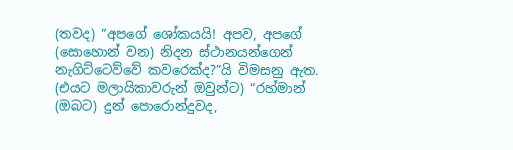(තවද) “අපගේ ශෝකයයි! අපව, අපගේ (සොහොන් වන) නිදන ස්ථානයන්ගෙන් නැගිට්ටෙව්වේ කවරෙක්ද?”යි විමසනු ඇත. (එයට මලායිකාවරුන් ඔවුන්ට) “රහ්මාන් (ඔබට) දුන් පොරොන්දුවද,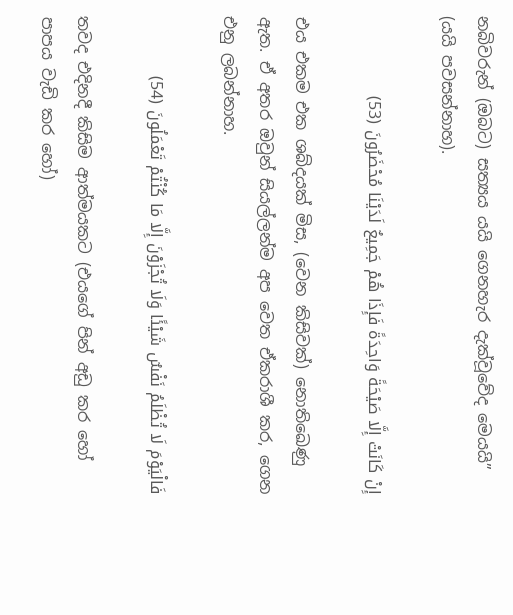නබිවරුන් (ඔබට) සත්‍යය යයි ගෙනහැර දැක්වූවේද මෙයයි” (යයි පවසන්නාහ).

إِنْ كَانَتْ إِلَّا صَيْحَةً وَاحِدَةً فَإِذَا هُمْ جَمِيعٌ لَدَيْنَا مُحْضَرُونَ (53)

එය එකම එක ශබ්දයක් මිස, (වෙන කිසිවක්) නොතිඛෙණු ඇත. ඒ අතර ඔවුන් සියල්ලන්ම අප වෙත ඒකරාශී කර, ගෙන එනු ලබන්නාහ.

فَالْيَوْمَ لَا تُظْلَمُ نَفْسٌ شَيْئًا وَلَا تُجْزَوْنَ إِلَّا مَا كُنْتُمْ تَعْمَلُونَ (54)

තවද එදිනදී කිසිම ආත්මයකට (එයගේ පින් අඩු කර හෝ පාපය වැඩි කර හෝ)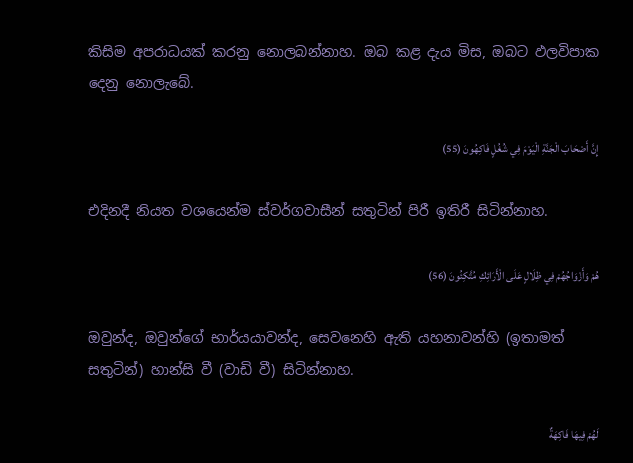කිසිම අපරාධයක් කරනු නොලබන්නාහ. ඔබ කළ දැය මිස, ඔබට ඵලවිපාක දෙනු නොලැබේ.

إِنَّ أَصْحَابَ الْجَنَّةِ الْيَوْمَ فِي شُغُلٍ فَاكِهُونَ (55)

එදිනදී නියත වශයෙන්ම ස්වර්ගවාසීන් සතුටින් පිරී ඉතිරී සිටින්නාහ.

هُمْ وَأَزْوَاجُهُمْ فِي ظِلَالٍ عَلَى الْأَرَائِكِ مُتَّكِئُونَ (56)

ඔවුන්ද, ඔවුන්ගේ භාර්යයාවන්ද, සෙවනෙහි ඇති යහනාවන්හි (ඉතාමත් සතුටින්) හාන්සි වී (වාඩි වී) සිටින්නාහ.

لَهُمْ فِيهَا فَاكِهَةٌ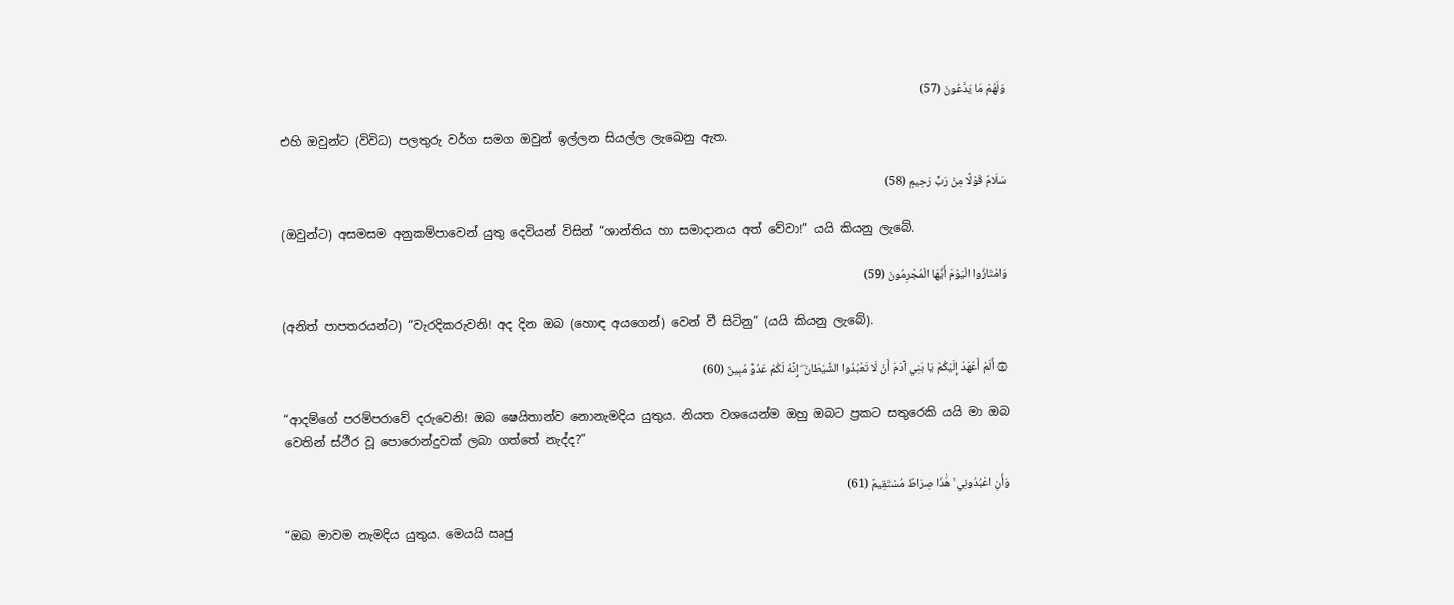وَلَهُمْ مَا يَدَّعُونَ (57)

එහි ඔවුන්ට (විවිධ) පලතුරු වර්ග සමග ඔවුන් ඉල්ලන සියල්ල ලැඛෙනු ඇත.

سَلَامٌ قَوْلًا مِنْ رَبٍّ رَحِيمٍ (58)

(ඔවුන්ට) අසමසම අනුකම්පාවෙන් යුතු දෙවියන් විසින් “ශාන්තිය හා සමාදානය අත් වේවා!” යයි කියනු ලැබේ.

وَامْتَازُوا الْيَوْمَ أَيُّهَا الْمُجْرِمُونَ (59)

(අනිත් පාපතරයන්ට) “වැරදිකරුවනි! අද දින ඔබ (හොඳ අයගෙන්) වෙන් වී සිටිනු” (යයි කියනු ලැබේ).

۞ أَلَمْ أَعْهَدْ إِلَيْكُمْ يَا بَنِي آدَمَ أَنْ لَا تَعْبُدُوا الشَّيْطَانَ ۖ إِنَّهُ لَكُمْ عَدُوٌّ مُبِينٌ (60)

“ආදම්ගේ පරම්පරාවේ දරුවෙනි! ඔබ ෂෙයිතාන්ව නොනැමදිය යුතුය. නියත වශයෙන්ම ඔහු ඔබට ප්‍රකට සතුරෙකි යයි මා ඔබ වෙතින් ස්ථීර වූ පොරොන්දුවක් ලබා ගත්තේ නැද්ද?”

وَأَنِ اعْبُدُونِي ۚ هَٰذَا صِرَاطٌ مُسْتَقِيمٌ (61)

“ඔබ මාවම නැමදිය යුතුය. මෙයයි ඍජු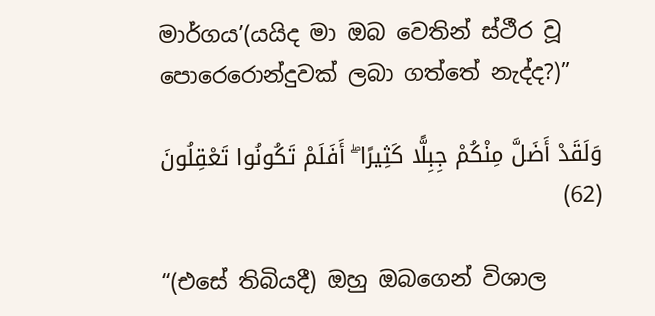මාර්ගය’(යයිද මා ඔබ වෙතින් ස්ථීර වූ පොරෙරොන්දුවක් ලබා ගත්තේ නැද්ද?)”

وَلَقَدْ أَضَلَّ مِنْكُمْ جِبِلًّا كَثِيرًا ۖ أَفَلَمْ تَكُونُوا تَعْقِلُونَ (62)

“(එසේ තිබියදී) ඔහු ඔබගෙන් විශාල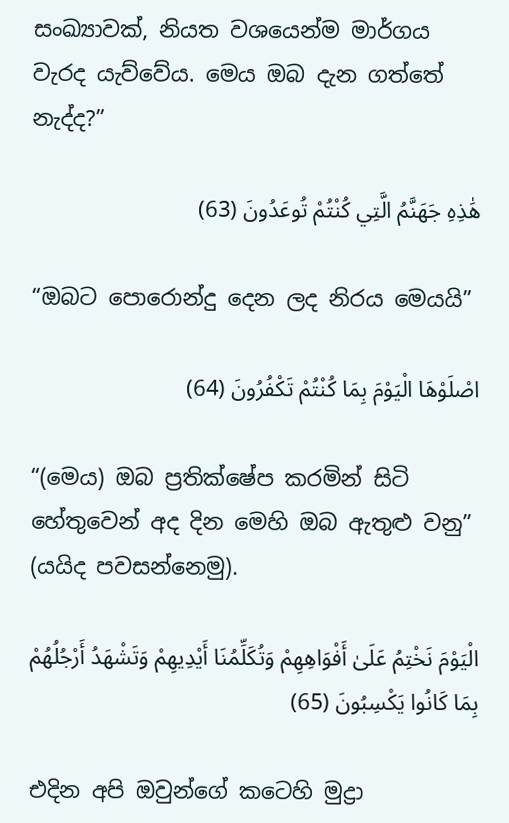සංඛ්‍යාවක්, නියත වශයෙන්ම මාර්ගය වැරද යැව්වේය. මෙය ඔබ දැන ගත්තේ නැද්ද?”

هَٰذِهِ جَهَنَّمُ الَّتِي كُنْتُمْ تُوعَدُونَ (63)

“ඔබට පොරොන්දු දෙන ලද නිරය මෙයයි”

اصْلَوْهَا الْيَوْمَ بِمَا كُنْتُمْ تَكْفُرُونَ (64)

“(මෙය) ඔබ ප්‍රතික්ෂේප කරමින් සිටි හේතුවෙන් අද දින මෙහි ඔබ ඇතුළු වනු” (යයිද පවසන්නෙමු).

الْيَوْمَ نَخْتِمُ عَلَىٰ أَفْوَاهِهِمْ وَتُكَلِّمُنَا أَيْدِيهِمْ وَتَشْهَدُ أَرْجُلُهُمْ بِمَا كَانُوا يَكْسِبُونَ (65)

එදින අපි ඔවුන්ගේ කටෙහි මුද්‍රා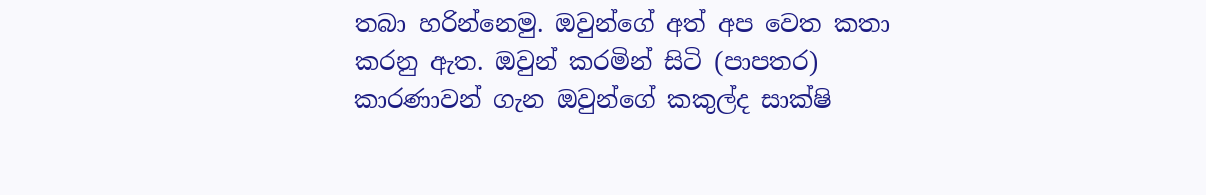තබා හරින්නෙමු. ඔවුන්ගේ අත් අප වෙත කතා කරනු ඇත. ඔවුන් කරමින් සිටි (පාපතර) කාරණාවන් ගැන ඔවුන්ගේ කකුල්ද සාක්ෂි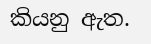කියනු ඇත.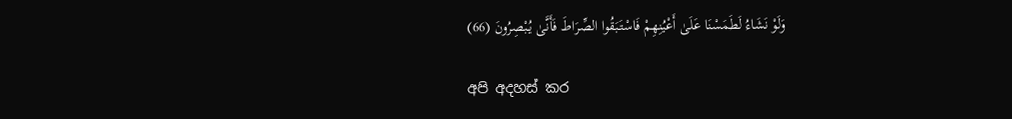وَلَوْ نَشَاءُ لَطَمَسْنَا عَلَىٰ أَعْيُنِهِمْ فَاسْتَبَقُوا الصِّرَاطَ فَأَنَّىٰ يُبْصِرُونَ (66)

අපි අදහස් කර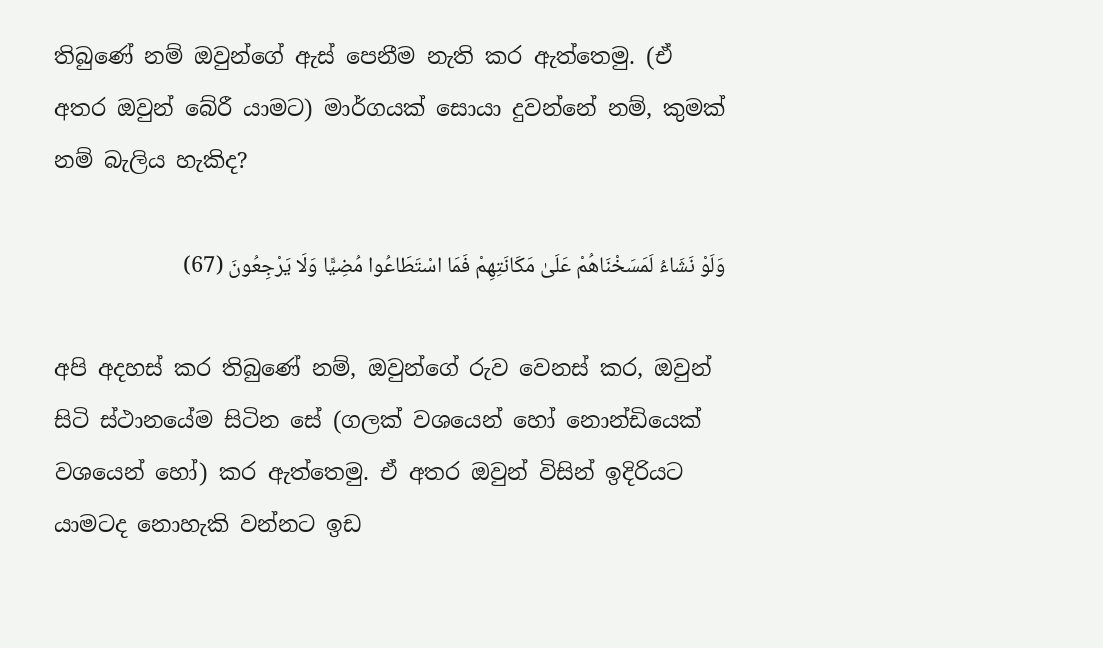තිබුණේ නම් ඔවුන්ගේ ඇස් පෙනීම නැති කර ඇත්තෙමු. (ඒ අතර ඔවුන් බේරී යාමට) මාර්ගයක් සොයා දුවන්නේ නම්, කුමක් නම් බැලිය හැකිද?

وَلَوْ نَشَاءُ لَمَسَخْنَاهُمْ عَلَىٰ مَكَانَتِهِمْ فَمَا اسْتَطَاعُوا مُضِيًّا وَلَا يَرْجِعُونَ (67)

අපි අදහස් කර තිබුණේ නම්, ඔවුන්ගේ රුව වෙනස් කර, ඔවුන් සිටි ස්ථානයේම සිටින සේ (ගලක් වශයෙන් හෝ නොන්ඩියෙක් වශයෙන් හෝ) කර ඇත්තෙමු. ඒ අතර ඔවුන් විසින් ඉදිරියට යාමටද නොහැකි වන්නට ඉඩ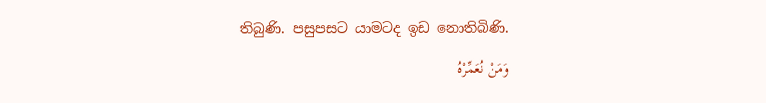තිබුණි. පසුපසට යාමටද ඉඩ නොතිබිණි.

وَمَنْ نُعَمِّرْهُ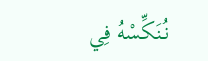نُنَكِّسْهُ فِي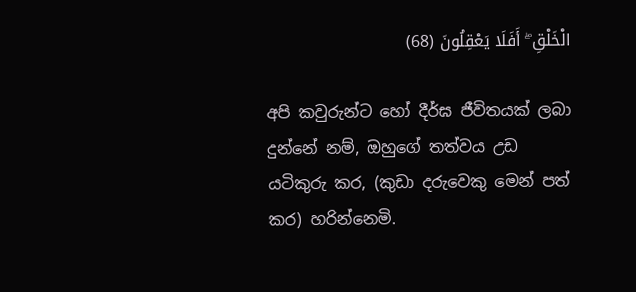الْخَلْقِ ۖ أَفَلَا يَعْقِلُونَ (68)

අපි කවුරුන්ට හෝ දීර්ඝ ජීවිතයක් ලබා දුන්නේ නම්, ඔහුගේ තත්වය උඩ යටිකුරු කර, (කුඩා දරුවෙකු මෙන් පත් කර) හරින්නෙමි.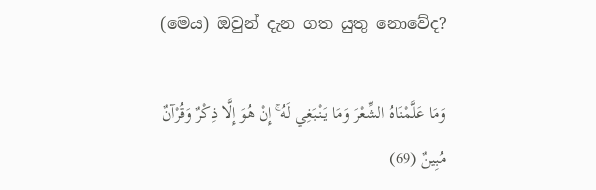(මෙය) ඔවුන් දැන ගත යුතු නොවේද?

وَمَا عَلَّمْنَاهُ الشِّعْرَ وَمَا يَنْبَغِي لَهُ ۚ إِنْ هُوَ إِلَّا ذِكْرٌ وَقُرْآنٌ مُبِينٌ (69)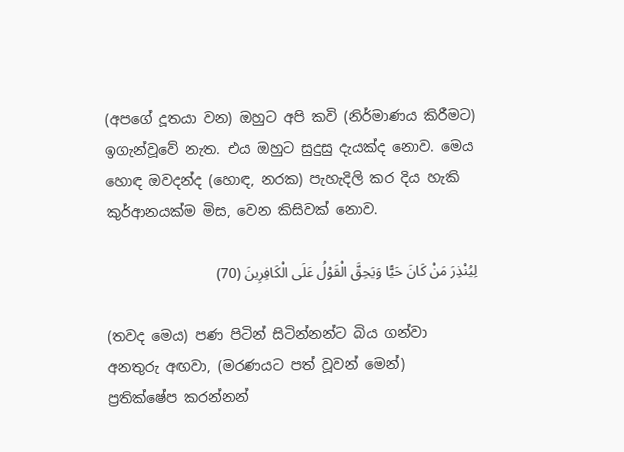(අපගේ දූතයා වන) ඔහුට අපි කවි (නිර්මාණය කිරීමට) ඉගැන්වූවේ නැත. එය ඔහුට සුදුසු දැයක්ද නොව. මෙය හොඳ ඔවදන්ද (හොඳ, නරක) පැහැදිලි කර දිය හැකි කුර්ආනයක්ම මිස, වෙන කිසිවක් නොව.

لِيُنْذِرَ مَنْ كَانَ حَيًّا وَيَحِقَّ الْقَوْلُ عَلَى الْكَافِرِينَ (70)

(තවද මෙය) පණ පිටින් සිටින්නන්ට බිය ගන්වා අනතුරු අඟවා, (මරණයට පත් වූවන් මෙන්) ප්‍රතික්ෂේප කරන්නන්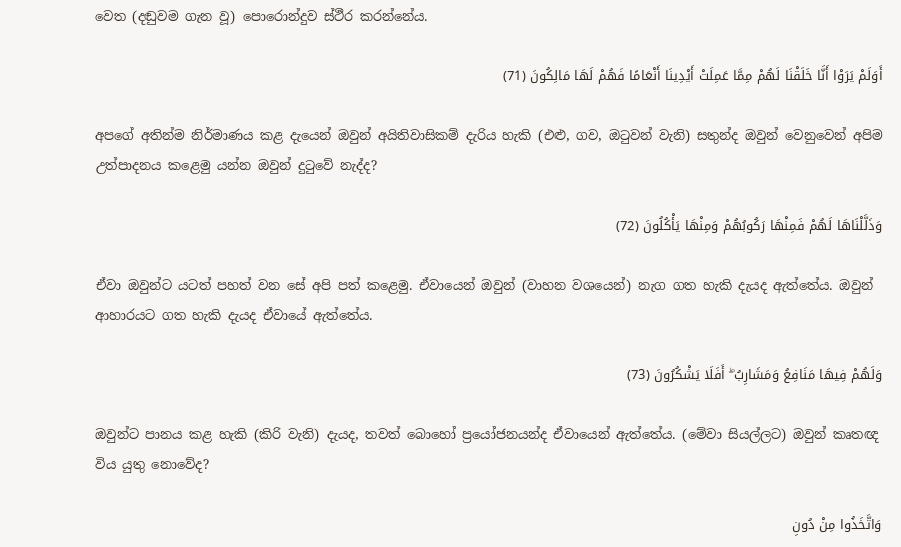වෙත (දඬුවම ගැන වූ) පොරොන්දුව ස්ථීර කරන්නේය.

أَوَلَمْ يَرَوْا أَنَّا خَلَقْنَا لَهُمْ مِمَّا عَمِلَتْ أَيْدِينَا أَنْعَامًا فَهُمْ لَهَا مَالِكُونَ (71)

අපගේ අතින්ම නිර්මාණය කළ දැයෙන් ඔවුන් අයිතිවාසිකම් දැරිය හැකි (එළු, ගව, ඔටුවන් වැනි) සතුන්ද ඔවුන් වෙනුවෙන් අපිම උත්පාදනය කළෙමු යන්න ඔවුන් දුටුවේ නැද්ද?

وَذَلَّلْنَاهَا لَهُمْ فَمِنْهَا رَكُوبُهُمْ وَمِنْهَا يَأْكُلُونَ (72)

ඒවා ඔවුන්ට යටත් පහත් වන සේ අපි පත් කළෙමු. ඒවායෙන් ඔවුන් (වාහන වශයෙන්) නැග ගත හැකි දැයද ඇත්තේය. ඔවුන් ආහාරයට ගත හැකි දැයද ඒවායේ ඇත්තේය.

وَلَهُمْ فِيهَا مَنَافِعُ وَمَشَارِبُ ۖ أَفَلَا يَشْكُرُونَ (73)

ඔවුන්ට පානය කළ හැකි (කිරි වැනි) දැයද, තවත් බොහෝ ප්‍රයෝජනයන්ද ඒවායෙන් ඇත්තේය. (මේවා සියල්ලට) ඔවුන් කෘතඥ විය යුතු නොවේද?

وَاتَّخَذُوا مِنْ دُونِ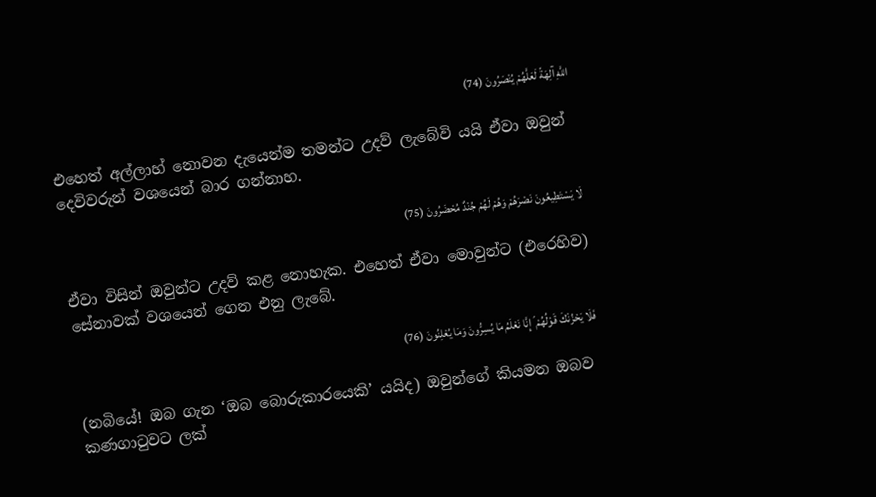اللَّهِ آلِهَةً لَعَلَّهُمْ يُنْصَرُونَ (74)

එහෙත් අල්ලාහ් නොවන දැයෙන්ම තමන්ට උදව් ලැබේවි යයි ඒවා ඔවුන් දෙවිවරුන් වශයෙන් බාර ගන්නාහ.

لَا يَسْتَطِيعُونَ نَصْرَهُمْ وَهُمْ لَهُمْ جُنْدٌ مُحْضَرُونَ (75)

ඒවා විසින් ඔවුන්ට උදව් කළ නොහැක. එහෙත් ඒවා මොවුන්ට (එරෙහිව) සේනාවක් වශයෙන් ගෙන එනු ලැබේ.

فَلَا يَحْزُنْكَ قَوْلُهُمْ ۘ إِنَّا نَعْلَمُ مَا يُسِرُّونَ وَمَا يُعْلِنُونَ (76)

(නබියේ! ඔබ ගැන ‘ඔබ බොරුකාරයෙකි’ යයිද) ඔවුන්ගේ කියමන ඔබව කණගාටුවට ලක්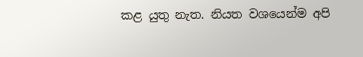කළ යුතු නැත. නියත වශයෙන්ම අපි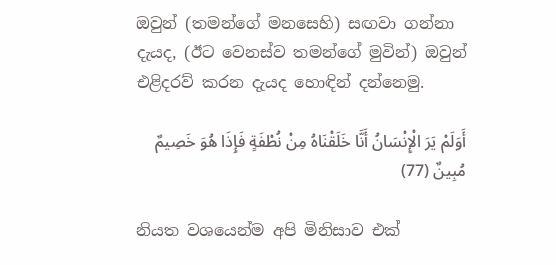ඔවුන් (තමන්ගේ මනසෙහි) සඟවා ගන්නා දැයද, (ඊට වෙනස්ව තමන්ගේ මුවින්) ඔවුන් එළිදරව් කරන දැයද හොඳින් දන්නෙමු.

أَوَلَمْ يَرَ الْإِنْسَانُ أَنَّا خَلَقْنَاهُ مِنْ نُطْفَةٍ فَإِذَا هُوَ خَصِيمٌ مُبِينٌ (77)

නියත වශයෙන්ම අපි මිනිසාව එක්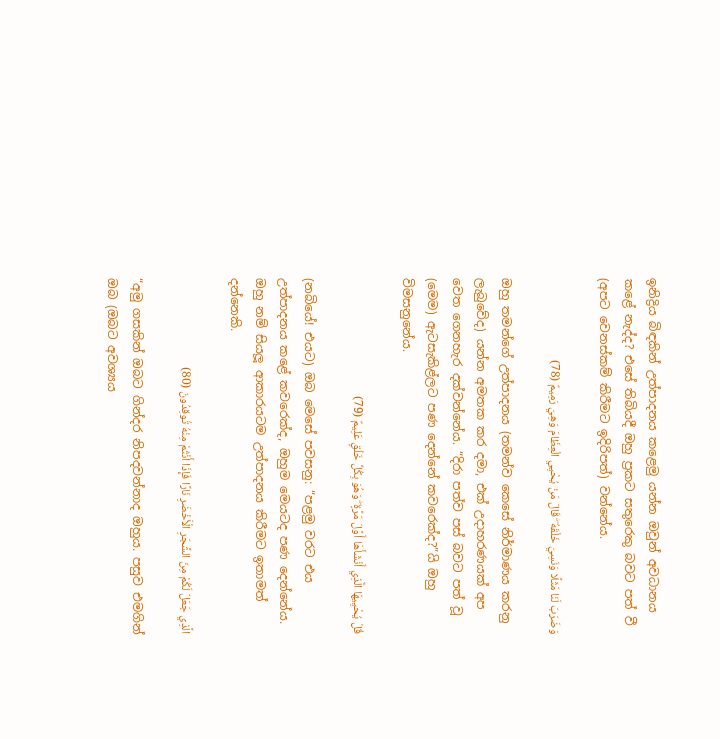ඉනිද්‍රිය බිඳකින් උත්පාදනය කළෙමු යන්න ඔවුන් අවධානය කළේ නැද්ද? එසේ තිබියදී ඔහු ප්‍රකට සතුරෙකු බවට පත් වී (අපට වෙනස්කම් කිරීමට ඉදිරිපත්) වන්නේය.

وَضَرَبَ لَنَا مَثَلًا وَنَسِيَ خَلْقَهُ ۖ قَالَ مَنْ يُحْيِي الْعِظَامَ وَهِيَ رَمِيمٌ (78)

ඔහු තමන්ගේ උත්පාදනය (තමන්ව කෙසේ නිර්මාණය කරනු ලැබුවේද) යන්න අමතක කර දමා, එක් උදාහරණයක් අප වෙත ගෙනහැර දක්වන්නේය. “දිරා පත්ව පස් බවට පත් වූ (මෙම) ඇටසැකිළ්ලට පණ දෙන්නේ කවරෙක්ද?”යි ඔහු විමසනුනේය.

قُلْ يُحْيِيهَا الَّذِي أَنْشَأَهَا أَوَّلَ مَرَّةٍ ۖ وَهُوَ بِكُلِّ خَلْقٍ عَلِيمٌ (79)

(නබියේ! එයට) ඔබ මෙසේ පවසනු: “පළමු වරට එය උත්පාදනය කළේ කවරෙක්ද, ඔහුම මෙයටද පණ දෙන්නේය. ඔහු නම් සියලූ ආකාරයටම උත්පාදනය කිරීමට ඉතාමත් දන්නෙකි.

الَّذِي جَعَلَ لَكُمْ مِنَ الشَّجَرِ الْأَخْضَرِ نَارًا فَإِذَا أَنْتُمْ مِنْهُ تُوقِدُونَ (80)

“අමු ගසකින් ඔබට ගින්දර නිපදවන්නාද ඔහුය. පසුව එමගින් ඔබ (ඔබට අවශ්‍යය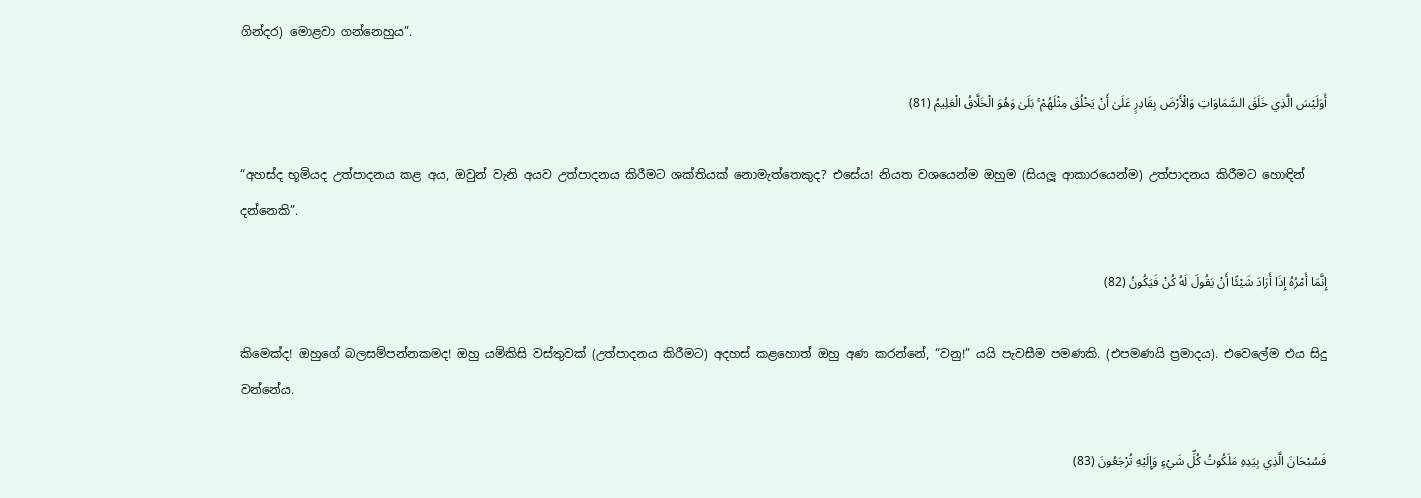ගින්දර) මොළවා ගන්නෙහුය”.

أَوَلَيْسَ الَّذِي خَلَقَ السَّمَاوَاتِ وَالْأَرْضَ بِقَادِرٍ عَلَىٰ أَنْ يَخْلُقَ مِثْلَهُمْ ۚ بَلَىٰ وَهُوَ الْخَلَّاقُ الْعَلِيمُ (81)

“අහස්ද භූමියද උත්පාදනය කළ අය, ඔවුන් වැනි අයව උත්පාදනය කිරීමට ශක්තියක් නොමැත්තෙකුද? එසේය! නියත වශයෙන්ම ඔහුම (සියලූ ආකාරයෙන්ම) උත්පාදනය කිරීමට හොඳින් දන්නෙකි”.

إِنَّمَا أَمْرُهُ إِذَا أَرَادَ شَيْئًا أَنْ يَقُولَ لَهُ كُنْ فَيَكُونُ (82)

කිමෙක්ද! ඔහුගේ බලසම්පන්නකමද! ඔහු යම්කිසි වස්තුවක් (උත්පාදනය කිරීමට) අදහස් කළහොත් ඔහු අණ කරන්නේ, “වනු!” යයි පැවසීම පමණකි. (එපමණයි ප්‍රමාදය). එවෙලේම එය සිදු වන්නේය.

فَسُبْحَانَ الَّذِي بِيَدِهِ مَلَكُوتُ كُلِّ شَيْءٍ وَإِلَيْهِ تُرْجَعُونَ (83)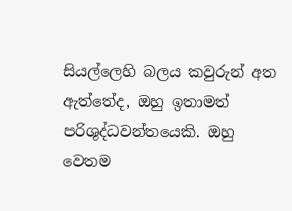සියල්ලෙහි බලය කවුරුන් අත ඇත්තේද, ඔහු ඉතාමත් පරිශුද්ධවන්තයෙකි. ඔහු වෙතම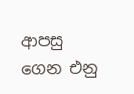ආපසු ගෙන එනු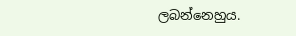ලබන්නෙහුය.